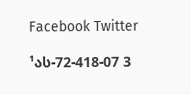Facebook Twitter

¹ას-72-418-07 3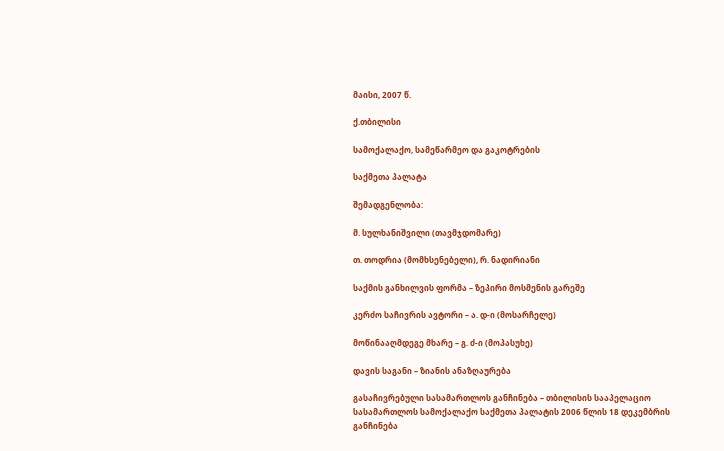მაისი, 2007 წ.

ქ.თბილისი

სამოქალაქო, სამეწარმეო და გაკოტრების

საქმეთა პალატა

შემადგენლობა:

მ. სულხანიშვილი (თავმჯდომარე)

თ. თოდრია (მომხსენებელი), რ. ნადირიანი

საქმის განხილვის ფორმა – ზეპირი მოსმენის გარეშე

კერძო საჩივრის ავტორი – ა. დ-ი (მოსარჩელე)

მოწინააღმდეგე მხარე – გ. ძ-ი (მოპასუხე)

დავის საგანი – ზიანის ანაზღაურება

გასაჩივრებული სასამართლოს განჩინება – თბილისის სააპელაციო სასამართლოს სამოქალაქო საქმეთა პალატის 2006 წლის 18 დეკემბრის განჩინება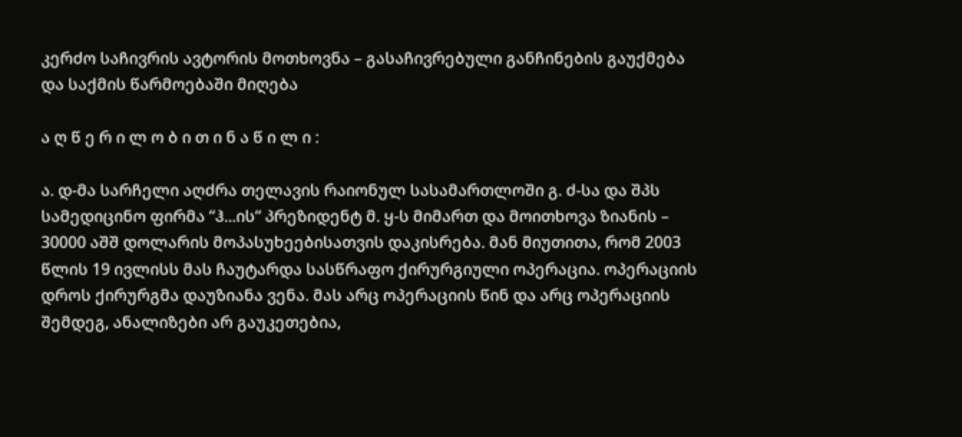კერძო საჩივრის ავტორის მოთხოვნა – გასაჩივრებული განჩინების გაუქმება და საქმის წარმოებაში მიღება

ა ღ წ ე რ ი ლ ო ბ ი თ ი ნ ა წ ი ლ ი :

ა. დ-მა სარჩელი აღძრა თელავის რაიონულ სასამართლოში გ. ძ-სა და შპს სამედიცინო ფირმა “ჰ...ის“ პრეზიდენტ მ. ყ-ს მიმართ და მოითხოვა ზიანის – 30000 აშშ დოლარის მოპასუხეებისათვის დაკისრება. მან მიუთითა, რომ 2003 წლის 19 ივლისს მას ჩაუტარდა სასწრაფო ქირურგიული ოპერაცია. ოპერაციის დროს ქირურგმა დაუზიანა ვენა. მას არც ოპერაციის წინ და არც ოპერაციის შემდეგ, ანალიზები არ გაუკეთებია,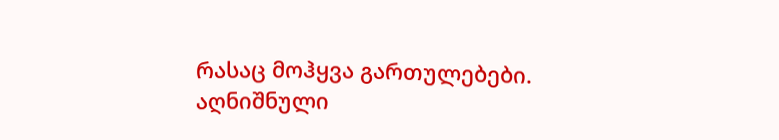რასაც მოჰყვა გართულებები. აღნიშნული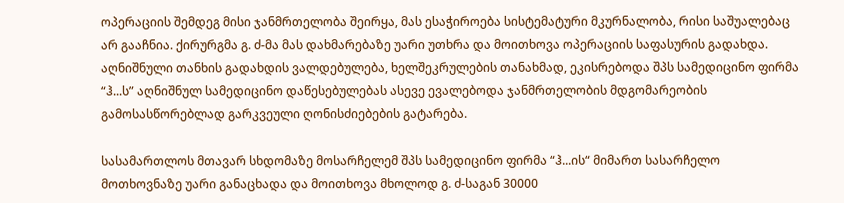ოპერაციის შემდეგ მისი ჯანმრთელობა შეირყა, მას ესაჭიროება სისტემატური მკურნალობა, რისი საშუალებაც არ გააჩნია. ქირურგმა გ. ძ-მა მას დახმარებაზე უარი უთხრა და მოითხოვა ოპერაციის საფასურის გადახდა. აღნიშნული თანხის გადახდის ვალდებულება, ხელშეკრულების თანახმად, ეკისრებოდა შპს სამედიცინო ფირმა “ჰ...ს” აღნიშნულ სამედიცინო დაწესებულებას ასევე ევალებოდა ჯანმრთელობის მდგომარეობის გამოსასწორებლად გარკვეული ღონისძიებების გატარება.

სასამართლოს მთავარ სხდომაზე მოსარჩელემ შპს სამედიცინო ფირმა “ჰ...ის“ მიმართ სასარჩელო მოთხოვნაზე უარი განაცხადა და მოითხოვა მხოლოდ გ. ძ-საგან 30000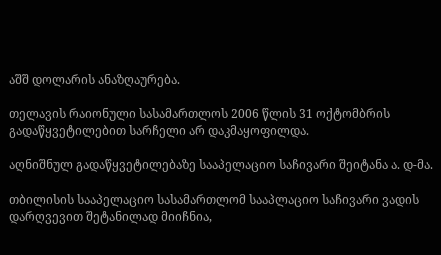აშშ დოლარის ანაზღაურება.

თელავის რაიონული სასამართლოს 2006 წლის 31 ოქტომბრის გადაწყვეტილებით სარჩელი არ დაკმაყოფილდა.

აღნიშნულ გადაწყვეტილებაზე სააპელაციო საჩივარი შეიტანა ა. დ-მა.

თბილისის სააპელაციო სასამართლომ სააპლაციო საჩივარი ვადის დარღვევით შეტანილად მიიჩნია,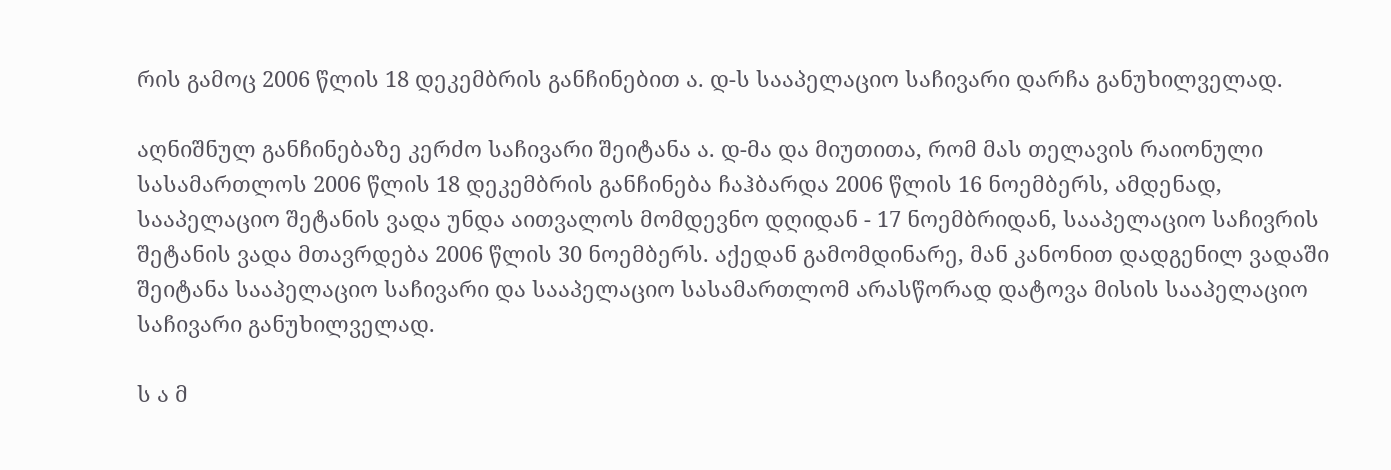რის გამოც 2006 წლის 18 დეკემბრის განჩინებით ა. დ-ს სააპელაციო საჩივარი დარჩა განუხილველად.

აღნიშნულ განჩინებაზე კერძო საჩივარი შეიტანა ა. დ-მა და მიუთითა, რომ მას თელავის რაიონული სასამართლოს 2006 წლის 18 დეკემბრის განჩინება ჩაჰბარდა 2006 წლის 16 ნოემბერს, ამდენად, სააპელაციო შეტანის ვადა უნდა აითვალოს მომდევნო დღიდან - 17 ნოემბრიდან, სააპელაციო საჩივრის შეტანის ვადა მთავრდება 2006 წლის 30 ნოემბერს. აქედან გამომდინარე, მან კანონით დადგენილ ვადაში შეიტანა სააპელაციო საჩივარი და სააპელაციო სასამართლომ არასწორად დატოვა მისის სააპელაციო საჩივარი განუხილველად.

ს ა მ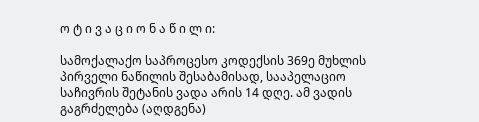ო ტ ი ვ ა ც ი ო ნ ა წ ი ლ ი:

სამოქალაქო საპროცესო კოდექსის 369ე მუხლის პირველი ნაწილის შესაბამისად, სააპელაციო საჩივრის შეტანის ვადა არის 14 დღე. ამ ვადის გაგრძელება (აღდგენა)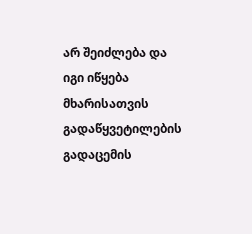არ შეიძლება და იგი იწყება მხარისათვის გადაწყვეტილების გადაცემის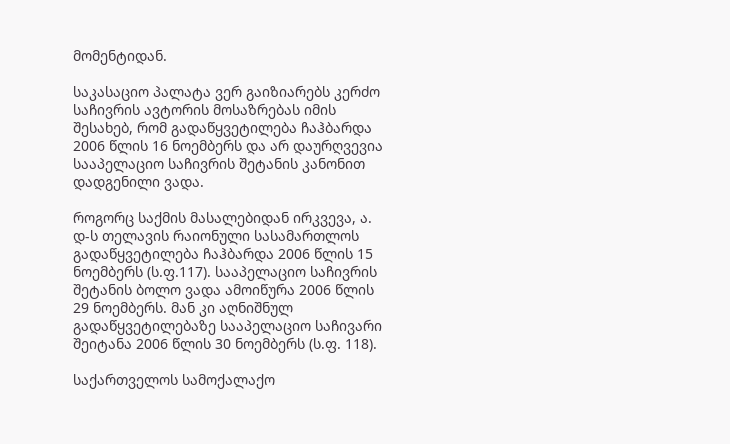მომენტიდან.

საკასაციო პალატა ვერ გაიზიარებს კერძო საჩივრის ავტორის მოსაზრებას იმის შესახებ, რომ გადაწყვეტილება ჩაჰბარდა 2006 წლის 16 ნოემბერს და არ დაურღვევია სააპელაციო საჩივრის შეტანის კანონით დადგენილი ვადა.

როგორც საქმის მასალებიდან ირკვევა, ა. დ-ს თელავის რაიონული სასამართლოს გადაწყვეტილება ჩაჰბარდა 2006 წლის 15 ნოემბერს (ს.ფ.117). სააპელაციო საჩივრის შეტანის ბოლო ვადა ამოიწურა 2006 წლის 29 ნოემბერს. მან კი აღნიშნულ გადაწყვეტილებაზე სააპელაციო საჩივარი შეიტანა 2006 წლის 30 ნოემბერს (ს.ფ. 118).

საქართველოს სამოქალაქო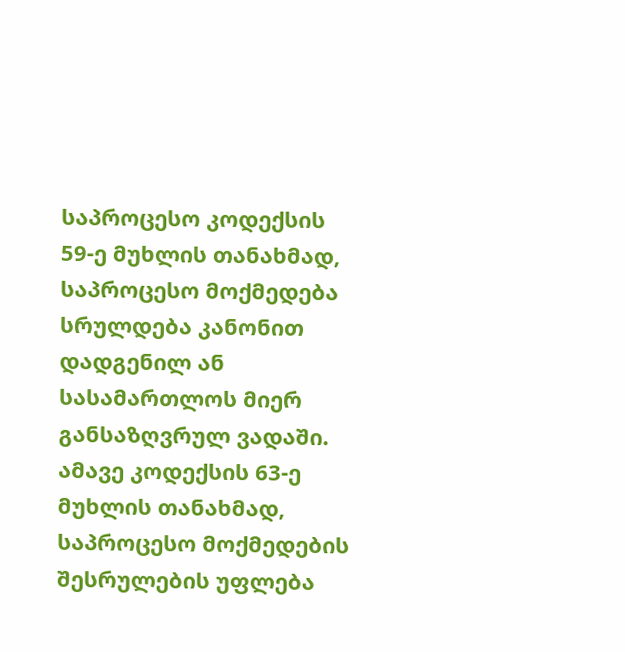საპროცესო კოდექსის 59-ე მუხლის თანახმად, საპროცესო მოქმედება სრულდება კანონით დადგენილ ან სასამართლოს მიერ განსაზღვრულ ვადაში. ამავე კოდექსის 63-ე მუხლის თანახმად, საპროცესო მოქმედების შესრულების უფლება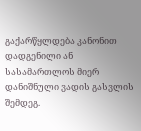გაქარწყლდება კანონით დადგენილი ან სასამართლოს მიერ დანიშნული ვადის გასვლის შემდეგ.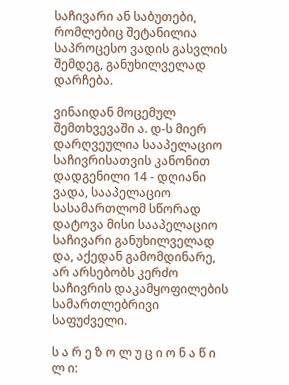საჩივარი ან საბუთები, რომლებიც შეტანილია საპროცესო ვადის გასვლის შემდეგ, განუხილველად დარჩება.

ვინაიდან მოცემულ შემთხვევაში ა. დ-ს მიერ დარღვეულია სააპელაციო საჩივრისათვის კანონით დადგენილი 14 - დღიანი ვადა, სააპელაციო სასამართლომ სწორად დატოვა მისი სააპელაციო საჩივარი განუხილველად და, აქედან გამომდინარე, არ არსებობს კერძო საჩივრის დაკამყოფილების სამართლებრივი საფუძველი.

ს ა რ ე ზ ო ლ უ ც ი ო ნ ა წ ი ლ ი: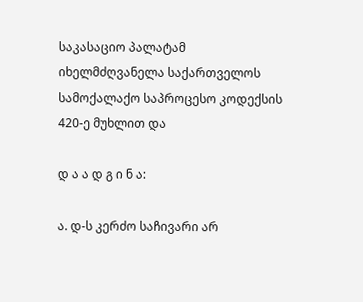საკასაციო პალატამ იხელმძღვანელა საქართველოს სამოქალაქო საპროცესო კოდექსის 420-ე მუხლით და

დ ა ა დ გ ი ნ ა:

ა. დ-ს კერძო საჩივარი არ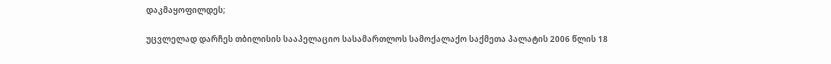დაკმაყოფილდეს;

უცვლელად დარჩეს თბილისის სააპელაციო სასამართლოს სამოქალაქო საქმეთა პალატის 2006 წლის 18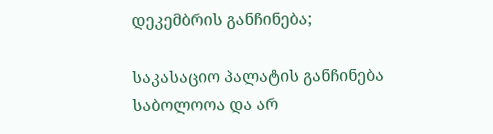დეკემბრის განჩინება;

საკასაციო პალატის განჩინება საბოლოოა და არ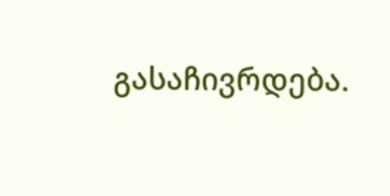გასაჩივრდება.